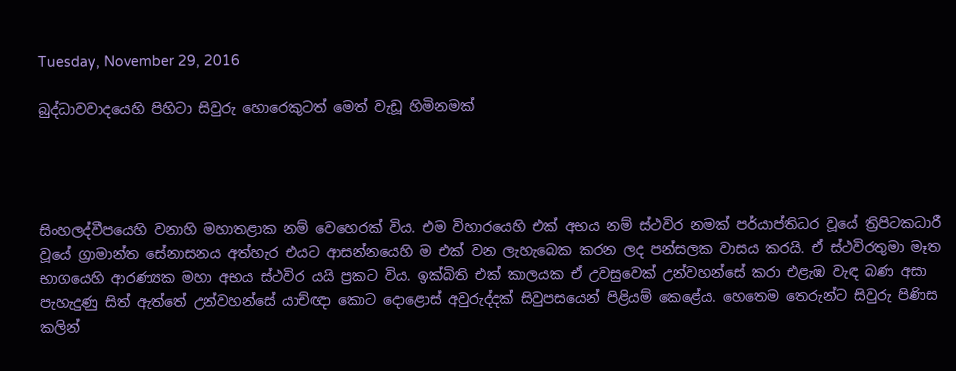Tuesday, November 29, 2016

බුද්ධාවවාදයෙහි පිහිටා සිවුරු හොරෙකුටත් මෙත් වැඩූ හිමිනමක්




සිංහලද්වීපයෙහි වනාහි මහාතළාක නම් වෙහෙරක් විය. එම විහාරයෙහි එක් අභය නම් ස්ථවිර නමක් පර්යාප්තිධර වූයේ ත්‍රිපිටකධාරී වූයේ ග්‍රාමාන්ත සේනාසනය අත්හැර එයට ආසන්නයෙහි ම එක් වන ලැහැබෙක කරන ලද පන්සලක වාසය කරයි. ඒ ස්ථවිරතුමා මෑත භාගයෙහි ආරණ්‍යක මහා අභය ස්ථවිර යයි ප්‍රකට විය. ඉක්බිති එක් කාලයක ඒ උවසුවෙක් උන්වහන්සේ කරා එළැඹ වැඳ බණ අසා පැහැදුණු සිත් ඇත්තේ උන්වහන්සේ යාච්ඥා කොට දොළොස් අවුරුද්දක් සිවුපසයෙන් පිළියම් කෙළේය. හෙතෙම තෙරුන්ට සිවුරු පිණිස කලින්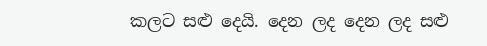කලට සළු දෙයි. දෙන ලද දෙන ලද සළු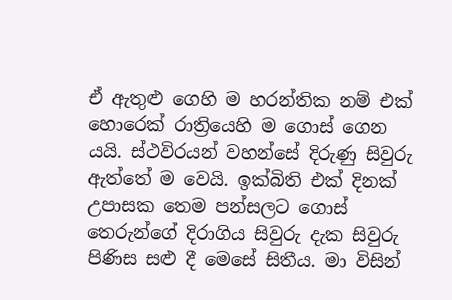ඒ ඇතුළු ගෙහි ම හරන්තික නම් එක් හොරෙක් රාත්‍රියෙහි ම ගොස් ගෙන යයි. ස්ථවිරයන් වහන්සේ දිරුණු සිවුරු ඇත්තේ ම වෙයි. ඉක්බිති එක් දිනක් උපාසක තෙම පන්සලට ගොස් තෙරුන්ගේ දිරාගිය සිවුරු දැක සිවුරු පිණිස සළු දී මෙසේ සිතීය. මා විසින්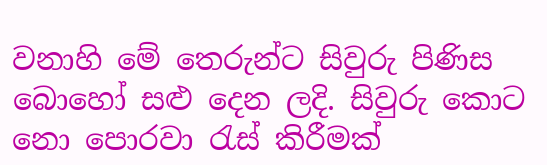වනාහි මේ තෙරුන්ට සිවුරු පිණිස බොහෝ සළු දෙන ලදි. සිවුරු කොට නො පොරවා රැස් කිරීමක්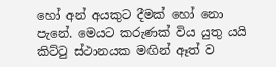හෝ අන් අයකුට දීමක් හෝ නො පැනේ. මෙයට කරුණක් විය යුතු යයි කිට්ටු ස්ථානයක මඟින් ඈත් ව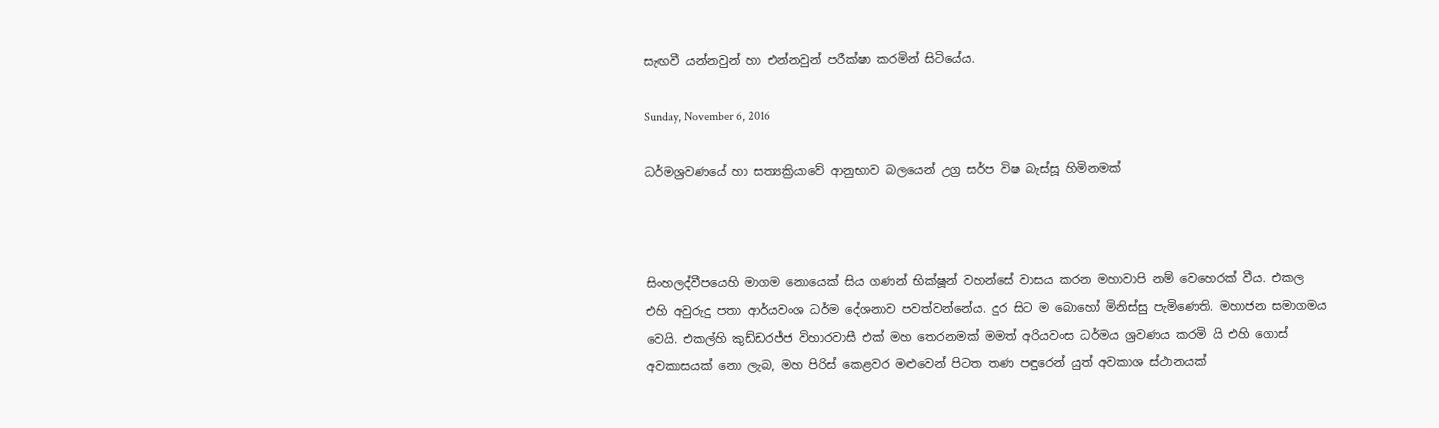සැඟවී යන්නවුන් හා එන්නවුන් පරීක්ෂා කරමින් සිටියේය.

Sunday, November 6, 2016

ධර්මශ්‍රවණයේ හා සත්‍යක්‍රියාවේ ආනුභාව බලයෙන් උග්‍ර සර්ප විෂ බැස්සූ හිමිනමක්



සිංහලද්වීපයෙහි මාගම නොයෙක් සිය ගණන් භික්ෂූන් වහන්සේ වාසය කරන මහාවාපි නම් වෙහෙරක් වීය. එකල එහි අවුරුදු පතා ආර්යවංශ ධර්ම දේශනාව පවත්වන්නේය. දුර සිට ම බොහෝ මිනිස්සු පැමිණෙති. මහාජන සමාගමය වෙයි. එකල්හි කුඩ්ඩරජ්ජ විහාරවාසී එක් මහ තෙරනමක් මමත් අරියවංස ධර්මය ශ්‍රවණය කරමි යි එහි ගොස් අවකාසයක් නො ලැබ, මහ පිරිස් කෙළවර මළුවෙන් පිටත තණ පඳුරෙන් යුත් අවකාශ ස්ථානයක්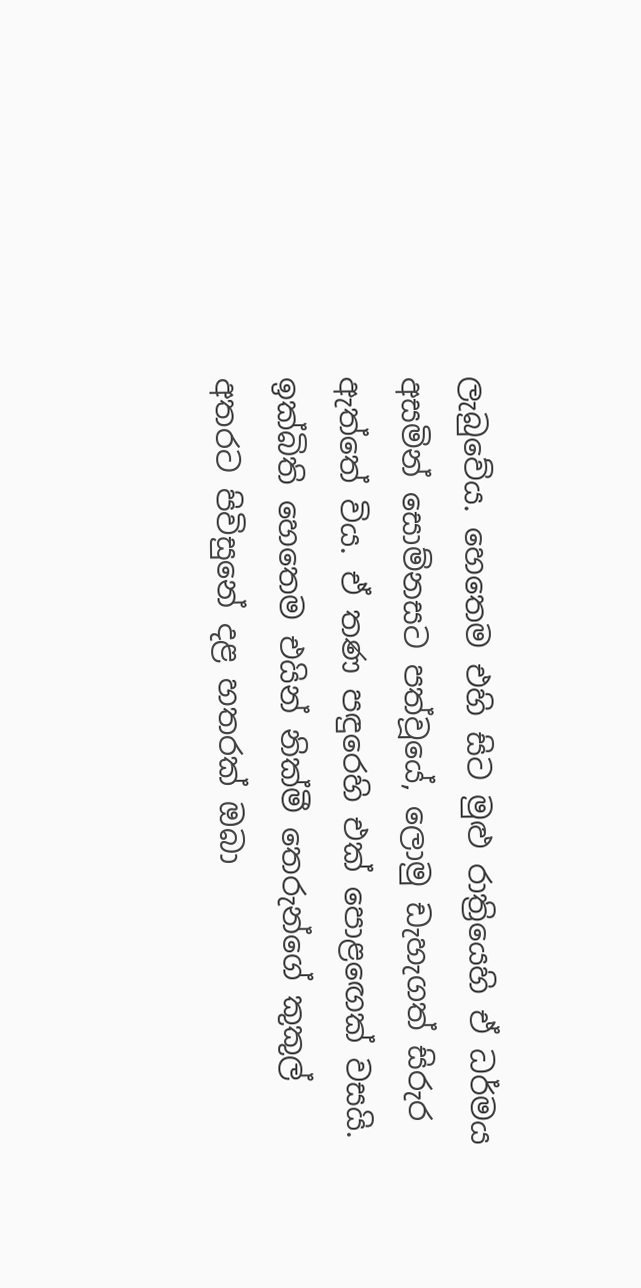ලැබුවේය. හෙතෙම එහි සිට මුළු රාත්‍රියෙහි ඒ ධර්මය අසමින් සොම්නසට පත්වූයේ, ලොමු ඩැහැගත් සිරුර ඇත්තේ විය. ඒ තණ පඳුරෙහි එක් පොළඟෙක් වසයි. ඉක්බිති හෙතෙම එයින් නික්මී තෙරුන්ගේ කුකුල් අතරට පිවිසුනේ දළ හතරක් ඔබා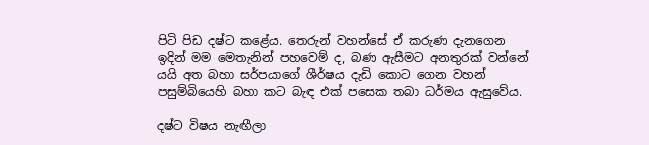පිටි පිඩ දෂ්ට කළේය. තෙරුන් වහන්සේ ඒ කරුණ දැනගෙන ඉදින් මම මෙතැනින් පහවෙම් ද, බණ ඇසීමට අනතුරක් වන්නේ යයි අත බහා සර්පයාගේ ශීර්ෂය දැඩි කොට ගෙන වහන් පසුම්බියෙහි බහා කට බැඳ එක් පසෙක තබා ධර්මය ඇසුවේය.

දෂ්ට විෂය නැඟීලා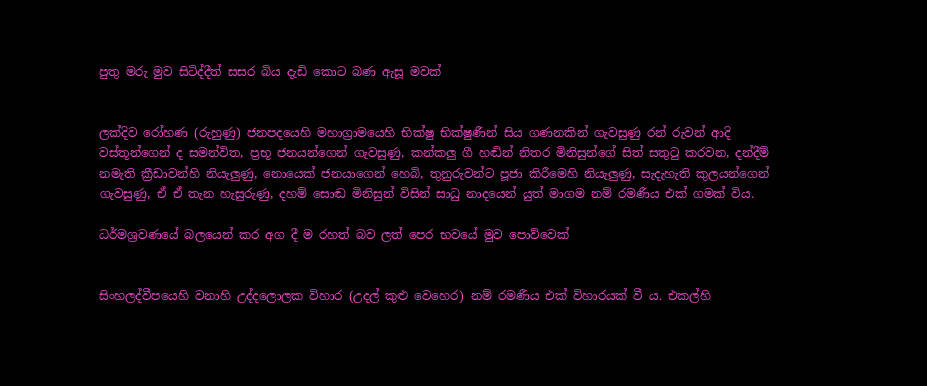පුතු මරු මුව සිටිද්දීත් සසර බිය දැඩි කොට බණ ඇසූ මවක්


ලක්දිව රෝහණ (රුහුණු) ජනපදයෙහි මහාග්‍රාමයෙහි භික්ෂු භික්ෂුණීන් සිය ගණනකින් ගැවසුණු රන් රුවන් ආදි වස්තූන්ගෙන් ද සමන්විත, ප්‍රභූ ජනයන්ගෙන් ගැවසුණු, කන්කලු ගී හඬින් නිතර මිනිසුන්ගේ සිත් සතුටු කරවන, දන්දීම් නමැති ක්‍රීඩාවන්හි නියැලුණු, නොයෙක් ජනයාගෙන් හෙබි, තුනුරුවන්ට පූජා කිරීමෙහි නියැලුණු, සැදැහැති කුලයන්ගෙන් ගැවසුණු, ඒ ඒ තැන හැසුරුණු, දහම් සොඬ මිනිසුන් විසින් සාධු නාදයෙන් යුත් මාගම නම් රමණීය එක් ගමක් විය.

ධර්මශ්‍රවණයේ බලයෙන් කර අග දී ම රහත් බව ලත් පෙර භවයේ මුව පොව්වෙක්


සිංහලද්වීපයෙහි වනාහි උද්දලොලක විහාර (උදල් කුළු වෙහෙර) නම් රමණීය එක් විහාරයක් වී ය. එකල්හි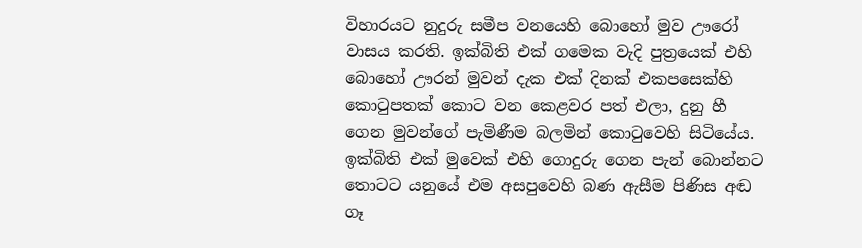විහාරයට නුදුරු සමීප වනයෙහි බොහෝ මුව ඌරෝ වාසය කරති. ඉක්බිති එක් ගමෙක වැදි පුත්‍රයෙක් එහි බොහෝ ඌරන් මුවන් දැක එක් දිනක් එකපසෙක්හි කොටුපතක් කොට වන කෙළවර පත් එලා, දුනු හී ගෙන මුවන්ගේ පැමිණීම බලමින් කොටුවෙහි සිටියේය. ඉක්බිති එක් මුවෙක් එහි ගොදුරු ගෙන පැන් බොන්නට තොටට යනුයේ එම අසපුවෙහි බණ ඇසීම පිණිස අඬ ගෑ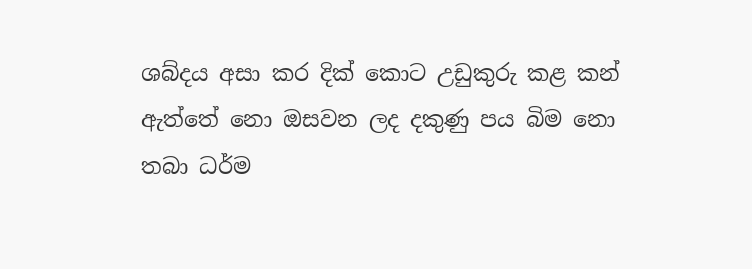ශබ්දය අසා කර දික් කොට උඩුකුරු කළ කන් ඇත්තේ නො ඔසවන ලද දකුණු පය බිම නො තබා ධර්ම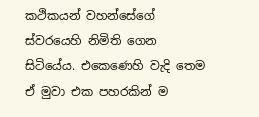කථිකයන් වහන්සේගේ ස්වරයෙහි නිමිති ගෙන සිටියේය. එකෙණෙහි වැදි තෙම ඒ මුවා එක පහරකින් ම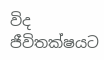විද ජීවිතක්ෂයට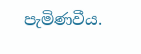පැමිණවීය.